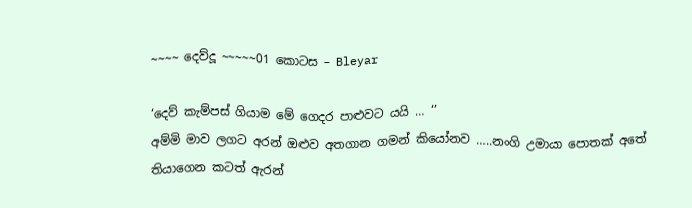~~~~ දෙව්දූ ~~~~~01 කොටස – Bleyar

‘දෙව් කැම්පස් ගියාම මේ ගෙදර පාළුවට යයි … ‘’
අම්මි මාව ලගට අරන් ඔළුව අතගාන ගමන් කියෝනව …..නංගි උමායා පොතක් අතේ තියාගෙන කටත් ඇරන්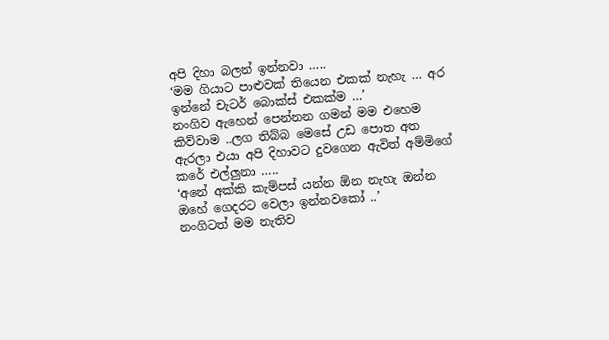අපි දිහා බලන් ඉන්නවා …..
‘මම ගියාට පාළුවක් තියෙන එකක් නැහැ … අර ඉන්නේ චැටර් බොක්ස් එකක්ම …’
නංගිව ඇහෙන් පෙන්නන ගමන් මම එහෙම කිව්වාම ..ලග තිබ්බ මෙසේ උඩ පොත අත ඇරලා එයා අපි දිහාවට දුවගෙන ඇවිත් අම්මිගේ කරේ එල්ලුනා …..
‘අනේ අක්කි කැම්පස් යන්න ඕන නැහැ ඔන්න ඔහේ ගෙදරට වෙලා ඉන්නවකෝ ..’
නංගිටත් මම නැතිව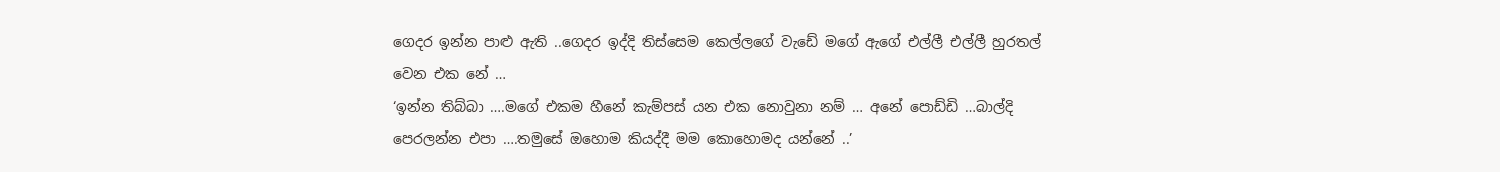ගෙදර ඉන්න පාළු ඇති ..ගෙදර ඉද්දි තිස්සෙම කෙල්ලගේ වැඩේ මගේ ඇගේ එල්ලී එල්ලී හුරතල් වෙන එක නේ …
‘ඉන්න තිබ්බා ….මගේ එකම හීනේ කැම්පස් යන එක නොවුනා නම් … අනේ පොඩ්ඩි …බාල්දි පෙරලන්න එපා ….තමුසේ ඔහොම කියද්දී මම කොහොමද යන්නේ ..’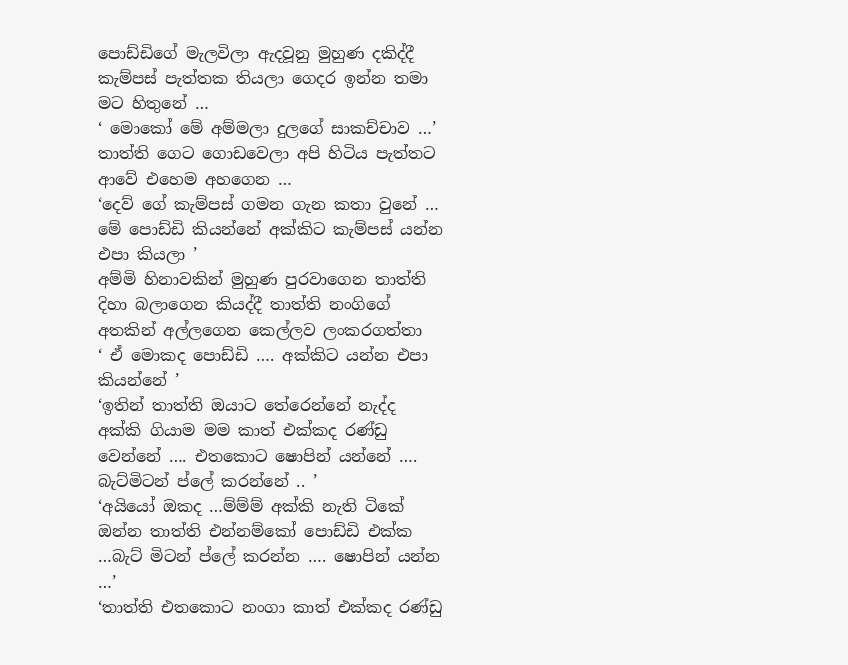පොඩ්ඩිගේ මැලවිලා ඇදවූනු මුහුණ දකිද්දී කැම්පස් පැත්තක තියලා ගෙදර ඉන්න තමා මට හිතුනේ …
‘ මොකෝ මේ අම්මලා දුලගේ සාකච්චාව …’ තාත්ති ගෙට ගොඩවෙලා අපි හිටිය පැත්තට ආවේ එහෙම අහගෙන …
‘දෙව් ගේ කැම්පස් ගමන ගැන කතා වුනේ … මේ පොඩ්ඩි කියන්නේ අක්කිට කැම්පස් යන්න එපා කියලා ’
අම්මි හිනාවකින් මුහුණ පුරවාගෙන තාත්ති දිහා බලාගෙන කියද්දී තාත්ති නංගිගේ අතකින් අල්ලගෙන කෙල්ලව ලංකරගත්තා
‘ ඒ මොකද පොඩ්ඩි …. අක්කිට යන්න එපා කියන්නේ ’
‘ඉතින් තාත්ති ඔයාට තේරෙන්නේ නැද්ද අක්කි ගියාම මම කාත් එක්කද රණ්ඩු වෙන්නේ …. එතකොට ෂොපින් යන්නේ …. බැට්මිටන් ප්ලේ කරන්නේ .. ’
‘අයියෝ ඔකද …ම්ම්ම් අක්කි නැති ටිකේ ඔන්න තාත්ති එන්නම්කෝ පොඩ්ඩි එක්ක …බැට් මිටන් ප්ලේ කරන්න …. ෂොපින් යන්න …’
‘තාත්ති එතකොට නංගා කාත් එක්කද රණ්ඩු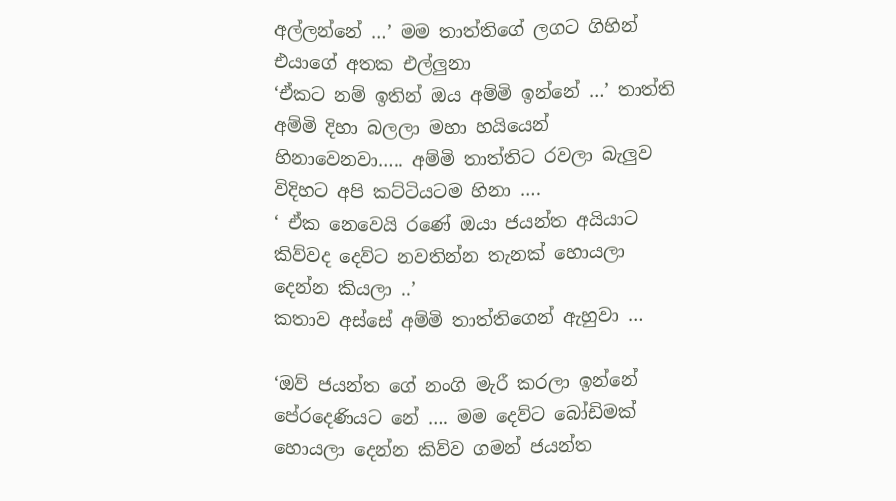අල්ලන්නේ …’ මම තාත්තිගේ ලගට ගිහින් එයාගේ අතක එල්ලුනා
‘ඒකට නම් ඉතින් ඔය අම්මි ඉන්නේ …’ තාත්ති අම්මි දිහා බලලා මහා හයියෙන් හිනාවෙනවා….. අම්මි තාත්තිට රවලා බැලුව විදිහට අපි කට්ටියටම හිනා ….
‘ ඒක නෙවෙයි රණේ ඔයා ජයන්ත අයියාට කිව්වද දෙව්ට නවතින්න තැනක් හොයලා දෙන්න කියලා ..’
කතාව අස්සේ අම්මි තාත්තිගෙන් ඇහුවා …

‘ඔව් ජයන්ත ගේ නංගි මැරී කරලා ඉන්නේ පේරදෙණියට නේ …. මම දෙව්ට බෝඩිමක් හොයලා දෙන්න කිව්ව ගමන් ජයන්ත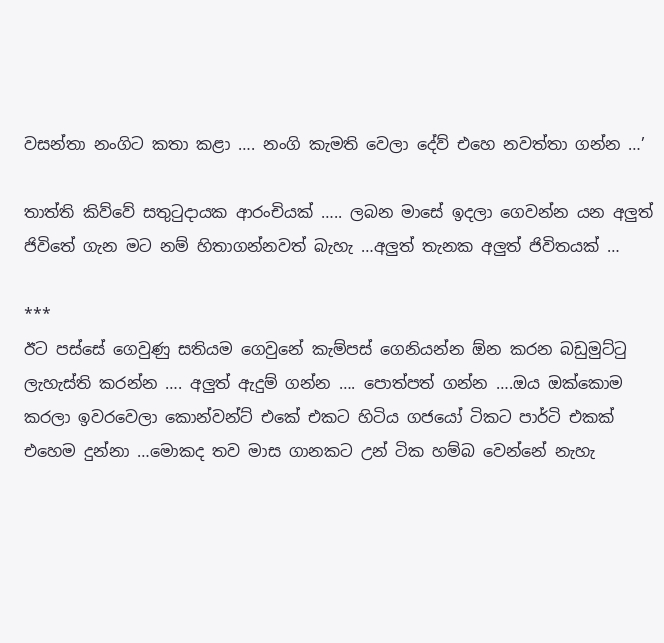වසන්තා නංගිට කතා කළා …. නංගි කැමති වෙලා දේව් එහෙ නවත්තා ගන්න …’

තාත්ති කිව්වේ සතුටුදායක ආරංචියක් ….. ලබන මාසේ ඉදලා ගෙවන්න යන අලුත් ජිවිතේ ගැන මට නම් හිතාගන්නවත් බැහැ …අලුත් තැනක අලුත් ජිවිතයක් …

***
ඊට පස්සේ ගෙවුණු සතියම ගෙවුනේ කැම්පස් ගෙනියන්න ඕන කරන බඩුමුට්ටු ලැහැස්ති කරන්න …. අලුත් ඇදුම් ගන්න …. පොත්පත් ගන්න ….ඔය ඔක්කොම කරලා ඉවරවෙලා කොන්වන්ට් එකේ එකට හිටිය ගජයෝ ටිකට පාර්ටි එකක් එහෙම දුන්නා …මොකද තව මාස ගානකට උන් ටික හම්බ වෙන්නේ නැහැ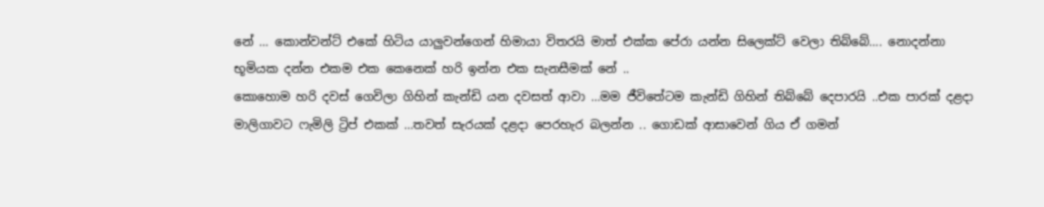නේ … කොන්වන්ට් එකේ හිටිය යාලුවන්ගෙන් හිමායා විතරයි මාත් එක්ක පේරා යන්න සිලෙක්ට් වෙලා තිබ්බේ…. නොදන්නා භූමියක දන්න එකම එක කෙනෙක් හරි ඉන්න එක සැනසීමක් නේ ..
කොහොම හරි දවස් ගෙවිලා ගිහින් කැන්ඩි යන දවසත් ආවා …මම ජීවිතේටම කැන්ඩි ගිහින් තිබ්බේ දෙපාරයි ..එක පාරක් දළදා මාලිගාවට ෆැමිලි ට්‍රිප් එකක් …තවත් සැරයක් දළදා පෙරහැර බලන්න .. ගොඩක් ආසාවෙන් ගිය ඒ ගමන්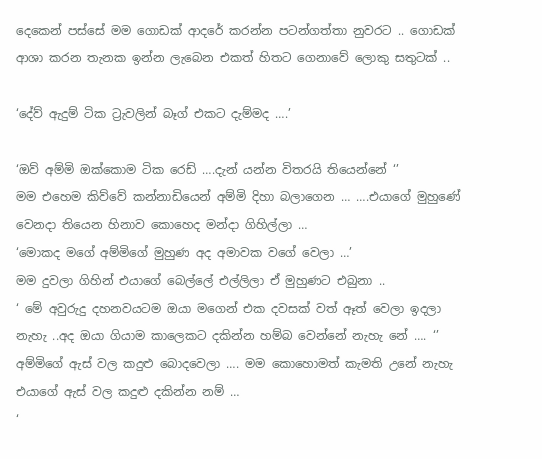දෙකෙන් පස්සේ මම ගොඩක් ආදරේ කරන්න පටන්ගත්තා නුවරට .. ගොඩක් ආශා කරන තැනක ඉන්න ලැබෙන එකත් හිතට ගෙනාවේ ලොකු සතුටක් ..

‘දේව්‍ ඇදුම් ටික ට්‍රැවලින් බෑග් එකට දැම්මද ….’

‘ඔව් අම්මි ඔක්කොම ටික රෙඩ් ….දැන් යන්න විතරයි තියෙන්නේ ‘’
මම එහෙම කිව්වේ කන්නාඩියෙන් අම්මි දිහා බලාගෙන … ….එයාගේ මුහුණේ වෙනදා තියෙන හිනාව කොහෙද මන්දා ගිහිල්ලා …
‘මොකද මගේ අම්මිගේ මුහුණ අද අමාවක වගේ වෙලා …’
මම දුවලා ගිහින් එයාගේ බෙල්ලේ එල්ලිලා ඒ මුහුණට එබුනා ..
‘ මේ අවුරුදු දහනවයටම ඔයා මගෙන් එක දවසක් වත් ඈත් වෙලා ඉදලා නැහැ ..අද ඔයා ගියාම කාලෙකට දකින්න හම්බ වෙන්නේ නැහැ නේ …. ‘’
අම්මිගේ ඇස් වල කදුළු බොදවෙලා …. මම කොහොමත් කැමති උනේ නැහැ එයාගේ ඇස් වල කදුළු දකින්න නම් …
‘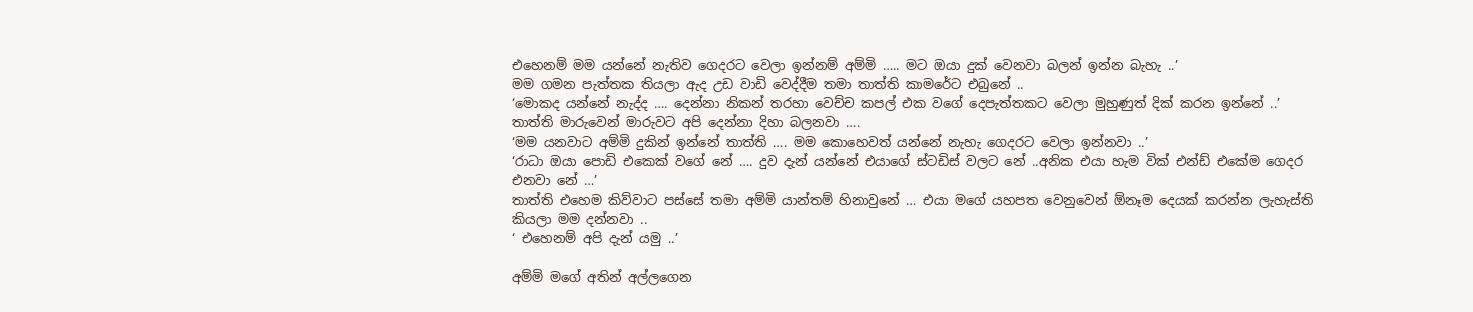එහෙනම් මම යන්නේ නැතිව ගෙදරට වෙලා ඉන්නම් අම්මි ….. මට ඔයා දුක් වෙනවා බලන් ඉන්න බැහැ ..’
මම ගමන පැත්තක තියලා ඇද උඩ වාඩි වෙද්දීම තමා තාත්ති කාමරේට එබුනේ ..
‘මොකද යන්නේ නැද්ද …. දෙන්නා නිකන් තරහා වෙච්ච කපල් එක වගේ දෙපැත්තකට වෙලා මුහුණුත් දික් කරන ඉන්නේ ..’
තාත්ති මාරුවෙන් මාරුවට අපි දෙන්නා දිහා බලනවා ….
‘මම යනවාට අම්මි දුකින් ඉන්නේ තාත්ති …. මම කොහෙවත් යන්නේ නැහැ ගෙදරට වෙලා ඉන්නවා ..’
‘රාධා ඔයා පොඩි එකෙක් වගේ නේ …. දුව දැන් යන්නේ එයාගේ ස්ටඩිස් වලට නේ ..අනික එයා හැම වික් එන්ඩ් එකේම ගෙදර එනවා නේ …’
තාත්ති එහෙම කිව්වාට පස්සේ තමා අම්මි යාන්තම් හිනාවුනේ … එයා මගේ යහපත වෙනුවෙන් ඕනෑම දෙයක් කරන්න ලැහැස්ති කියලා මම දන්නවා ..
‘ එහෙනම් අපි දැන් යමු ..’

අම්මි මගේ අතින් අල්ලගෙන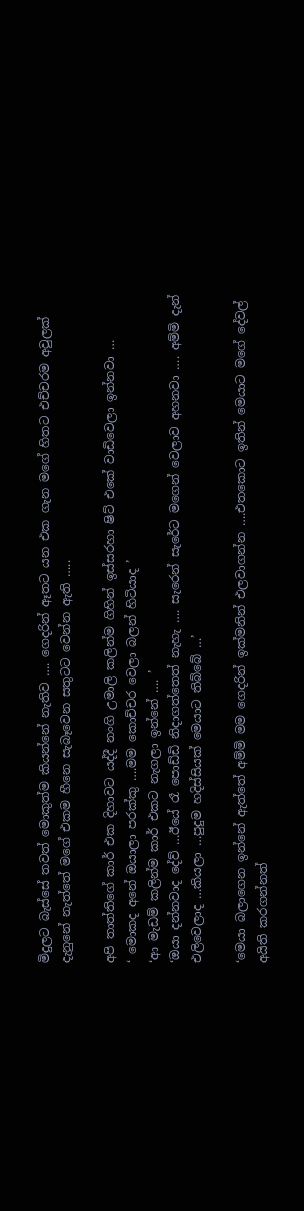මිදුලට බැස්සේ තවත් මොකුත්ම කියන්නේ නැතිව …. ගෙදරින් ඈතට යන එක ගැන මගේ හිතට එච්චරම අවුලක් දැනුනේ නැත්තේ මගේ එකම හීනෙ සැබෑවෙන සතුටට වෙන්න ඇති …..

අපි තාත්තිගේ කාර් එක දිහාවට යද්දී නංගි උමාලි කලින්ම ගිහින් ඉස්සරහා ෂිට් එකේ වාඩිවෙලා ඉන්නවා …
‘ මොකද අනේ ඔයාලා පරක්කු ….මම කොච්චර වෙලා බලන් හිටියාද ’
‘ආ මැඩම් කලින්ම කාර් එකට නැගලා ඉන්නේ …. ’
‘ඔයා දන්නවාද දේව් …ඊයේ රෑ පොඩ්ඩි නිදාගත්තෙත් නැහැ …. සැරෙන් සැරේට මගෙන් වෙලාව අහනවා …. අම්මි දැන් එලිවෙලාද …කියලා …පුදුම හදිස්සියක් මෙයාට තිබ්බේ …’

‘මෙයා බලාගෙන ඉන්නේ ඇත්තේ අම්මි මම ගෙදරින් ඉක්මනින් එලවාගන්න ….එතකොට ඉතින් මෙයාට මගේ දේවල් අයිති කරගන්නත්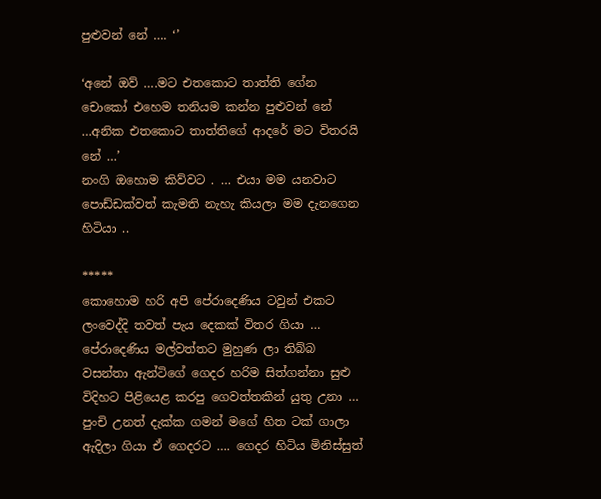පුළුවන් නේ …. ‘’

‘අනේ ඔව් ….මට එතකොට තාත්ති ගේන චොකෝ එහෙම තනියම කන්න පුළුවන් නේ …අනික එතකොට තාත්තිගේ ආදරේ මට විතරයි නේ …’
නංගි ඔහොම කිව්වට . … එයා මම යනවාට පොඩ්ඩක්වත් කැමති නැහැ කියලා මම දැනගෙන හිටියා ..

*****
කොහොම හරි අපි පේරාදෙණිය ටවුන් එකට ලංවෙද්දි තවත් පැය දෙකක් විතර ගියා …
පේරාදෙණිය මල්වත්තට මුහුණ ලා තිබ්බ වසන්තා ඇන්ටිගේ ගෙදර හරිම සිත්ගන්නා සුළු විදිහට පිළියෙළ කරපු ගෙවත්තකින් යුතු උනා … පුංචි උනත් දැක්ක ගමන් මගේ හිත ටක් ගාලා ඇදිලා ගියා ඒ ගෙදරට …. ගෙදර හිටිය මිනිස්සුත්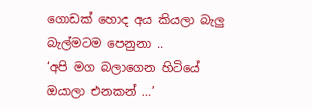ගොඩක් හොද අය කියලා බැලු බැල්මටම පෙනුනා ..
‘අපි මග බලාගෙන හිටියේ ඔයාලා එනකන් …’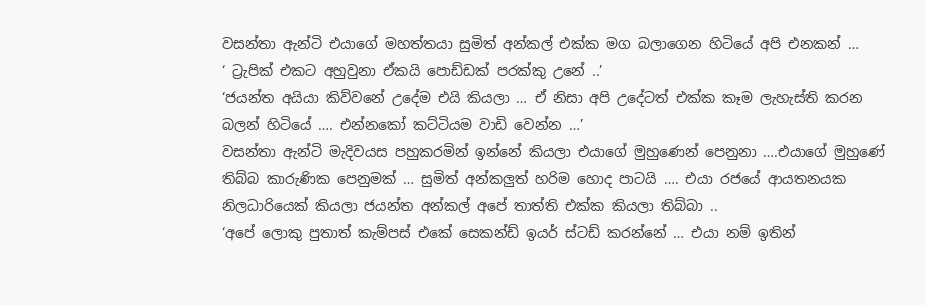වසන්තා ඇන්ටි එයාගේ මහත්තයා සුමිත් අන්කල් එක්ක මග බලාගෙන හිටියේ අපි එනකන් …
‘ ට්‍රැපික් එකට අහුවුනා ඒකයි පොඩ්ඩක් පරක්කු උනේ ..’
‘ජයන්ත අයියා කිව්වනේ උදේම එයි කියලා … ඒ නිසා අපි උදේටත් එක්ක කෑම ලැහැස්ති කරන බලන් හිටියේ …. එන්නකෝ කට්ටියම වාඩි වෙන්න …’
වසන්තා ඇන්ටි මැදිවයස පහුකරමින් ඉන්නේ කියලා එයාගේ මුහුණෙන් පෙනුනා ….එයාගේ මුහුණේ තිබ්බ කාරුණික පෙනුමක් … සුමිත් අන්කලුත් හරිම හොද පාටයි …. එයා රජයේ ආයතනයක නිලධාරියෙක් කියලා ජයන්ත අන්කල් අපේ තාත්ති එක්ක කියලා තිබ්බා ..
‘අපේ ලොකු පුතාත් කැම්පස් එකේ සෙකන්ඩ් ඉයර් ස්ටඩ් කරන්නේ … එයා නම් ඉතින්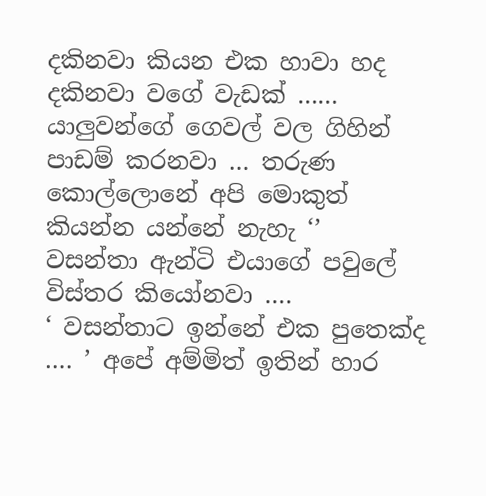දකිනවා කියන එක හාවා හද දකිනවා වගේ වැඩක් …… යාලුවන්ගේ ගෙවල් වල ගිහින් පාඩම් කරනවා … තරුණ කොල්ලොනේ අපි මොකුත් කියන්න යන්නේ නැහැ ‘’
වසන්තා ඇන්ටි එයාගේ පවුලේ විස්තර කියෝනවා ….
‘ වසන්තාට ඉන්නේ එක පුතෙක්ද …. ’ අපේ අම්මිත් ඉතින් හාර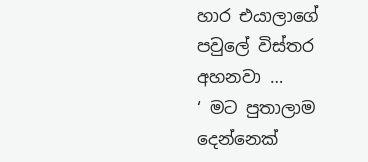හාර එයාලාගේ පවුලේ විස්තර අහනවා …
‘ මට පුතාලාම දෙන්නෙක්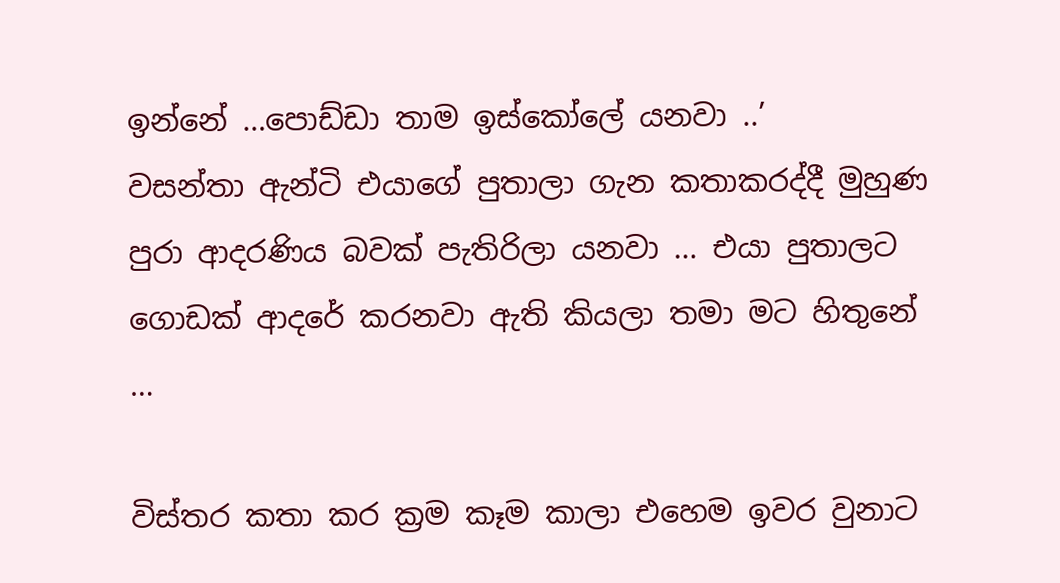ඉන්නේ …පොඩ්ඩා තාම ඉස්කෝලේ යනවා ..’
වසන්තා ඇන්ටි එයාගේ පුතාලා ගැන කතාකරද්දී මුහුණ පුරා ආදරණිය බවක් පැතිරිලා යනවා … එයා පුතාලට ගොඩක් ආදරේ කරනවා ඇති කියලා තමා මට හිතුනේ …

විස්තර කතා කර ක්‍රම කෑම කාලා එහෙම ඉවර වුනාට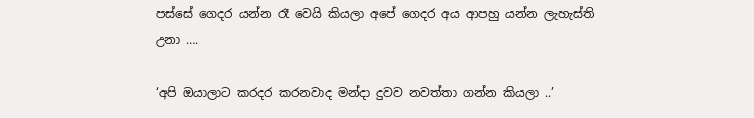පස්සේ ගෙදර යන්න රෑ වෙයි කියලා අපේ ගෙදර අය ආපහු යන්න ලැහැස්ති උනා ….

‘අපි ඔයාලාට කරදර කරනවාද මන්දා දුවව නවත්තා ගන්න කියලා ..’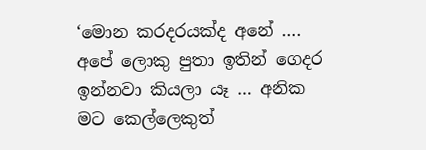‘මොන කරදරයක්ද අනේ …. අපේ ලොකු පුතා ඉතින් ගෙදර ඉන්නවා කියලා යෑ … අනික මට කෙල්ලෙකුත්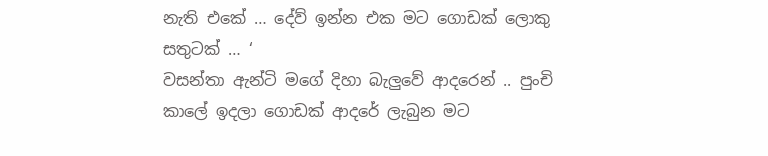නැති එකේ … දේව් ඉන්න එක මට ගොඩක් ලොකු සතුටක් … ‘
වසන්තා ඇන්ටි මගේ දිහා බැලුවේ ආදරෙන් .. පුංචි කාලේ ඉදලා ගොඩක් ආදරේ ලැබුන මට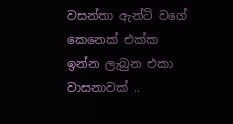වසන්තා ඇන්ටි වගේ කෙනෙක් එක්ක ඉන්න ලැබුන එකා වාසනාවක් ..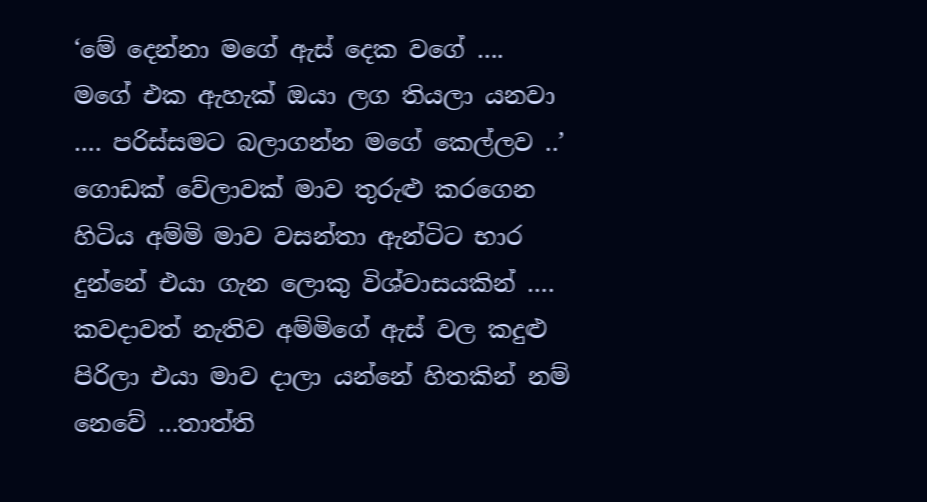‘මේ දෙන්නා මගේ ඇස් දෙක වගේ …. මගේ එක ඇහැක් ඔයා ලග තියලා යනවා …. පරිස්සමට බලාගන්න මගේ කෙල්ලව ..’
ගොඩක් වේලාවක් මාව තුරුළු කරගෙන හිටිය අම්මි මාව වසන්තා ඇන්ටිට භාර දුන්නේ එයා ගැන ලොකු විශ්වාසයකින් …. කවදාවත් නැතිව අම්මිගේ ඇස් වල කදුළු පිරිලා එයා මාව දාලා යන්නේ හිතකින් නම් නෙවේ …තාත්ති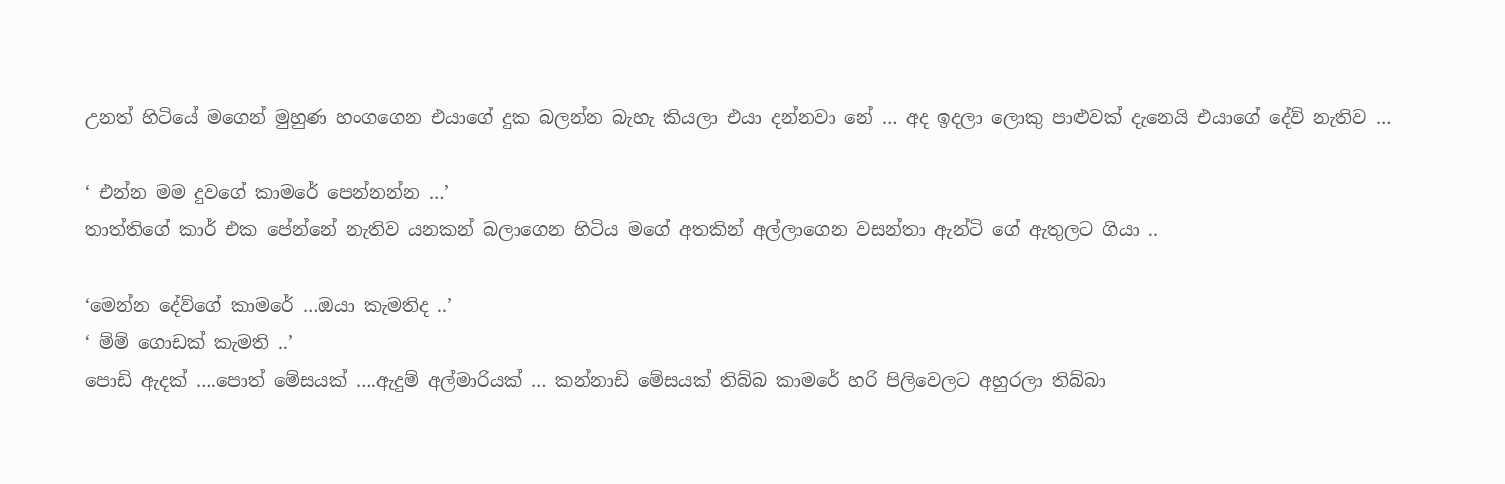උනත් හිටියේ මගෙන් මුහුණ හංගගෙන එයාගේ දුක බලන්න බැහැ කියලා එයා දන්නවා නේ … අද ඉදලා ලොකු පාළුවක් දැනෙයි එයාගේ දේව් නැතිව …

‘ එන්න මම දුවගේ කාමරේ පෙන්නන්න …’
තාත්තිගේ කාර් එක පේන්නේ නැතිව යනකන් බලාගෙන හිටිය මගේ අතකින් අල්ලාගෙන වසන්තා ඇන්ටි ගේ ඇතුලට ගියා ..

‘මෙන්න දේව්‍ගේ කාමරේ …ඔයා කැමතිද ..’
‘ ම්ම් ගොඩක් කැමති ..’
පොඩි ඇදක් ….පොත් මේසයක් ….ඇදුම් අල්මාරියක් … කන්නාඩි මේසයක් තිබ්බ කාමරේ හරි පිලිවෙලට අහුරලා තිබ්බා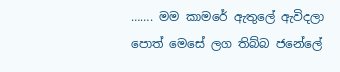……. මම කාමරේ ඇතුලේ ඇවිදලා පොත් මෙසේ ලග තිබ්බ ජනේලේ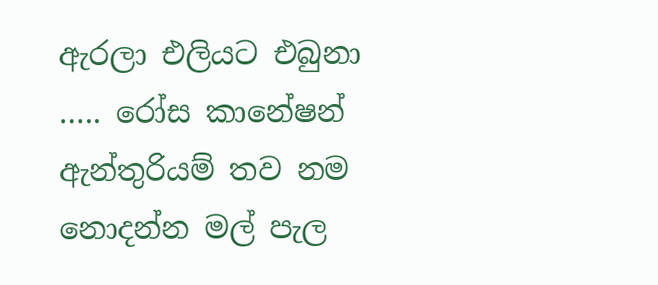ඇරලා එලියට එබුනා ….. රෝස කානේෂන් ඇන්තුරියම් තව නම නොදන්න මල් පැල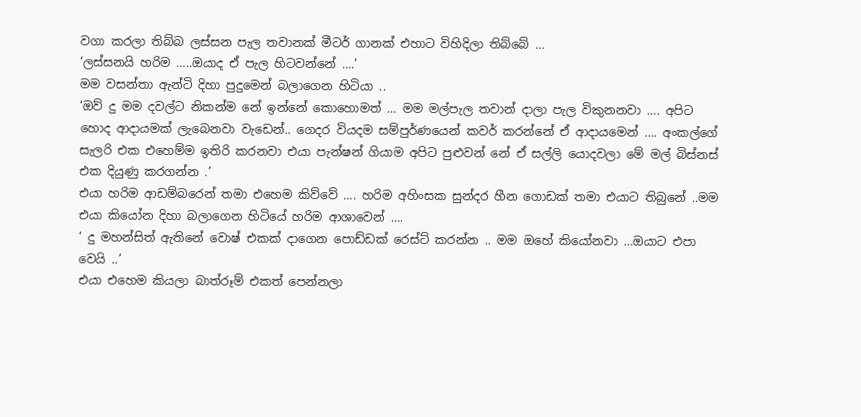වගා කරලා තිබ්බ ලස්සන පැල තවානක් මීටර් ගානක් එහාට විහිදිලා තිබ්බේ …
‘ලස්සනයි හරිම …..ඔයාද ඒ පැල හිටවන්නේ ….’
මම වසන්තා ඇන්ටි දිහා පුදුමෙන් බලාගෙන හිටියා ..
‘ඔව් දු මම දවල්ට නිකන්ම නේ ඉන්නේ කොහොමත් … මම මල්පැල තවාන් දාලා පැල විකුනනවා …. අපිට හොද ආදායමක් ලැබෙනවා වැඩෙන්.. ගෙදර වියදම සම්පුර්ණයෙන් කවර් කරන්නේ ඒ ආදායමෙන් …. අංකල්ගේ සැලරි එක එහෙම්ම ඉතිරි කරනවා එයා පැන්ෂන් ගියාම අපිට පුළුවන් නේ ඒ සල්ලි යොදවලා මේ මල් බිස්නස් එක දියුණු කරගන්න .’
එයා හරිම ආඩම්බරෙන් තමා එහෙම කිව්වේ …. හරිම අහිංසක සුන්දර හීන ගොඩක් තමා එයාට තිබුනේ ..මම එයා කියෝන දිහා බලාගෙන හිටියේ හරිම ආශාවෙන් ….
‘ දු මහන්සිත් ඇතිනේ වොෂ් එකක් දාගෙන පොඩ්ඩක් රෙස්ට් කරන්න .. මම ඔහේ කියෝනවා …ඔයාට එපා වෙයි ..’
එයා එහෙම කියලා බාත්රූම් එකත් පෙන්නලා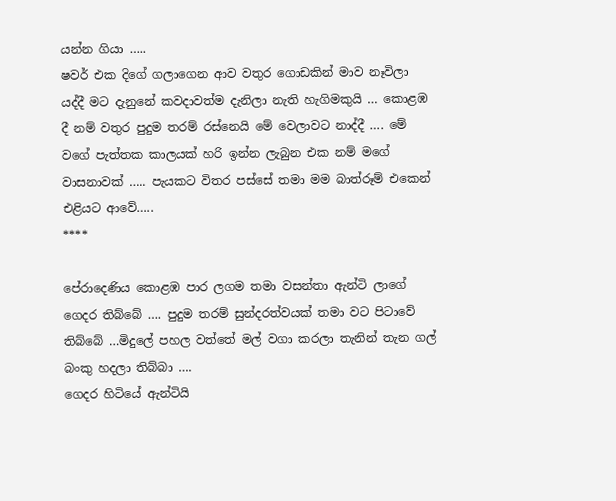යන්න ගියා …..
ෂවර් එක දිගේ ගලාගෙන ආව වතුර ගොඩකින් මාව නෑවිලා යද්දී මට දැනුනේ කවදාවත්ම දැනිලා නැති හැගිමකුයි … කොළඹ දී නම් වතුර පුදුම තරම් රස්නෙයි මේ වෙලාවට නාද්දී …. මේ වගේ පැත්තක කාලයක් හරි ඉන්න ලැබුන එක නම් මගේ වාසනාවක් ….. පැයකට විතර පස්සේ තමා මම බාත්රූම් එකෙන් එළියට ආවේ…..
****

පේරාදෙණිය කොළඹ පාර ලගම තමා වසන්තා ඇන්ටි ලාගේ ගෙදර තිබ්බේ …. පුදුම තරම් සුන්දරත්වයක් තමා වට පිටාවේ තිබ්බේ …මිදුලේ පහල වත්තේ මල් වගා කරලා තැනින් තැන ගල් බංකු හදලා තිබ්බා ….
ගෙදර හිටියේ ඇන්ටියි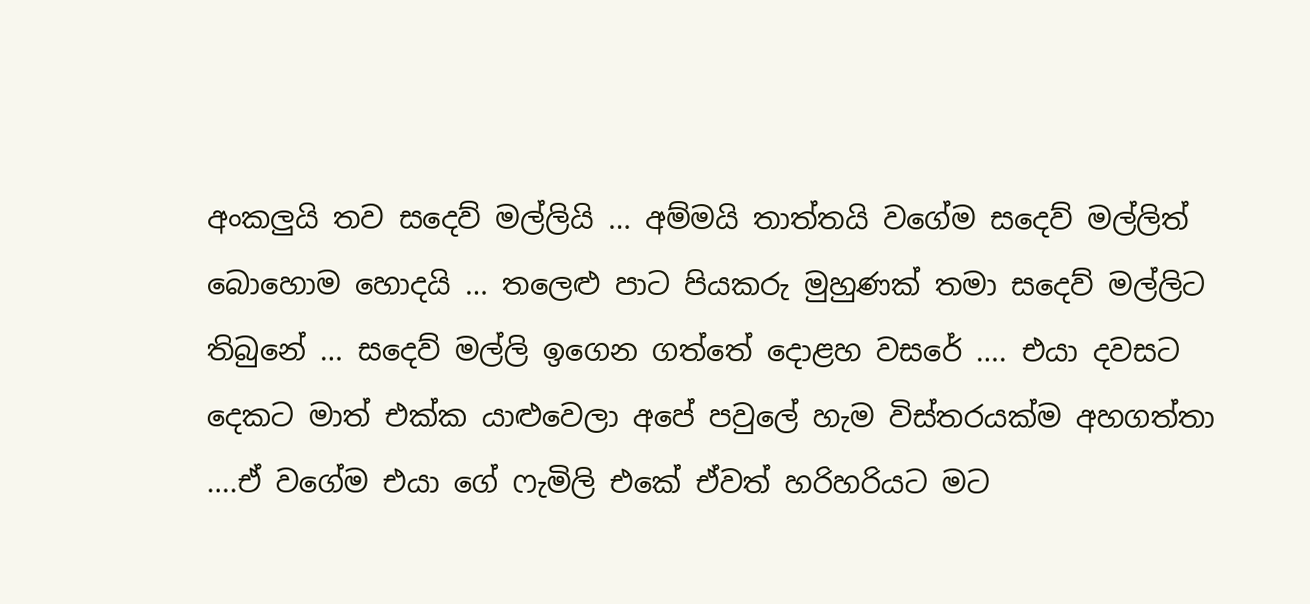අංකලුයි තව සදෙව් මල්ලියි … අම්මයි තාත්තයි වගේම සදෙව් මල්ලිත් බොහොම හොදයි … තලෙළු පාට පියකරු මුහුණක් තමා සදෙව් මල්ලිට තිබුනේ … සදෙව් මල්ලි ඉගෙන ගත්තේ දොළහ වසරේ …. එයා දවසට දෙකට මාත් එක්ක යාළුවෙලා අපේ පවුලේ හැම විස්තරයක්ම අහගත්තා ….ඒ වගේම එයා ගේ ෆැමිලි එකේ ඒවත් හරිහරියට මට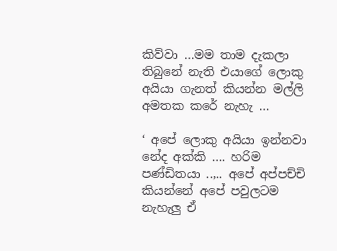කිව්වා …මම තාම දැකලා තිබුනේ නැති එයාගේ ලොකු අයියා ගැනත් කියන්න මල්ලි අමතක කරේ නැහැ …

‘ අපේ ලොකු අයියා ඉන්නවා නේද අක්කි …. හරිම පණ්ඩිතයා ..,.. අපේ අප්පච්චි කියන්නේ අපේ පවුලටම නැහැලු ඒ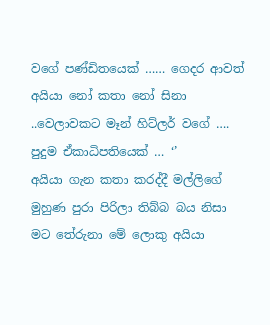වගේ පණ්ඩිතයෙක් …… ගෙදර ආවත් අයියා නෝ කතා නෝ සිනා ..වෙලාවකට මෑන් හිට්ලර් වගේ …. පුදුම ඒකාධිපතියෙක් … ‘’
අයියා ගැන කතා කරද්දී මල්ලිගේ මුහුණ පුරා පිරිලා තිබ්බ බය නිසා මට තේරුනා මේ ලොකු අයියා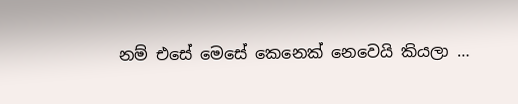නම් එසේ මෙසේ කෙනෙක් නෙවෙයි කියලා …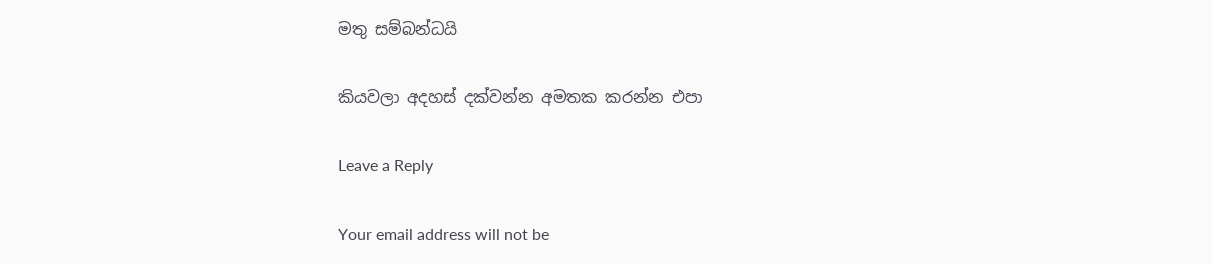මතු සම්බන්ධයි

කියවලා අදහස් දක්වන්න අමතක කරන්න එපා

Leave a Reply

Your email address will not be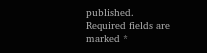published. Required fields are marked *